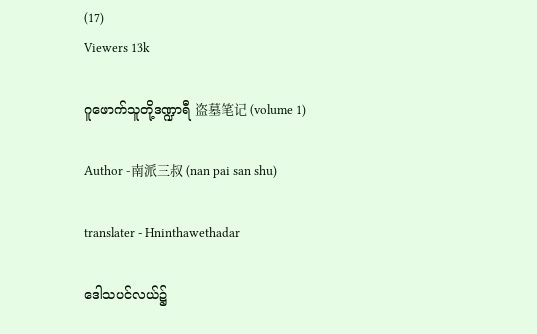(17)
Viewers 13k

ဂူဖောက်သူတို့ဒဏ္ဍာရီ 盗墓笔记 (volume 1)

Author -南派三叔 (nan pai san shu)

translater - Hninthawethadar

ဒေါသပင်လယ်၌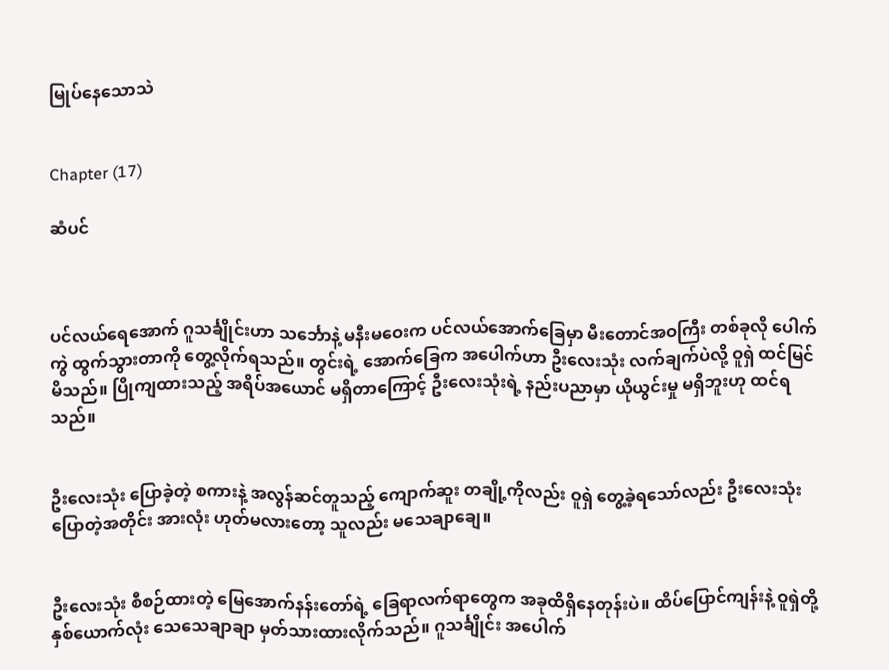မြုပ်နေသောသဲ


Chapter (17)

ဆံပင်



ပင်လယ်ရေအောက် ဂူသင်္ချိုင်းဟာ သင်္ဘောနဲ့ မနီးမဝေးက ပင်လယ်အောက်ခြေမှာ မီးတောင်အဝကြီး တစ်ခုလို ပေါက်ကွဲ ထွက်သွားတာကို တွေ့လိုက်ရသည်။ တွင်းရဲ့ အောက်ခြေက အပေါက်ဟာ ဦးလေးသုံး လက်ချက်ပဲလို့ ဝူရှဲ ထင်မြင်မိသည်။ ပြိုကျထားသည့် အရိပ်အယောင် မရှိတာကြောင့် ဦးလေးသုံးရဲ့ နည်းပညာမှာ ယိုယွင်းမှု မရှိဘူးဟု ထင်ရသည်။


ဦးလေးသုံး ပြောခဲ့တဲ့ စကားနဲ့ အလွန်ဆင်တူသည့် ကျောက်ဆူး တချို့ကိုလည်း ဝူရှဲ တွေ့ခဲ့ရသော်လည်း ဦးလေးသုံး ပြောတဲ့အတိုင်း အားလုံး ဟုတ်မလားတော့ သူလည်း မသေချာချေ။


ဦးလေးသုံး စီစဉ်ထားတဲ့ မြေအောက်နန်းတော်ရဲ့ ခြေရာလက်ရာတွေက အခုထိရှိနေတုန်းပဲ။ ထိပ်ပြောင်ကျန်းနဲ့ ဝူရှဲတို့ နှစ်ယောက်လုံး သေသေချာချာ မှတ်သားထားလိုက်သည်။ ဂူသင်္ချိုင်း အပေါက်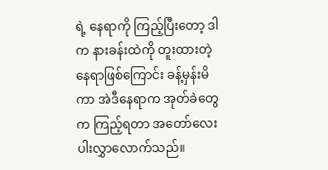ရဲ့ နေရာကို ကြည့်ပြီးတော့ ဒါက နားခန်းထဲကို တူးထားတဲ့ နေရာဖြစ်ကြောင်း ခန့်မှန်းမိကာ အဲဒီနေရာက အုတ်ခဲတွေက ကြည့်ရတာ အတော်လေး ပါးလွှာလောက်သည်။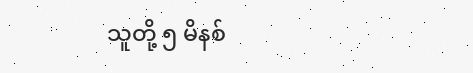သူတို့ ၅ မိနစ်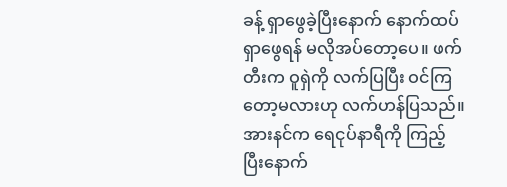ခန့် ရှာဖွေခဲ့ပြီးနောက် နောက်ထပ် ရှာဖွေရန် မလိုအပ်တော့ပေ။ ဖက်တီးက ဝူရှဲကို လက်ပြပြီး ဝင်ကြတော့မလားဟု လက်ဟန်ပြသည်။ အားနင်က ရေငုပ်နာရီကို ကြည့်ပြီးနောက်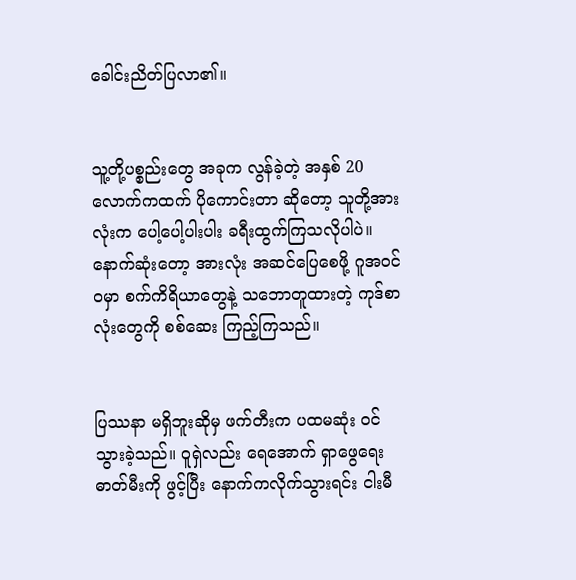ခေါင်းညိတ်ပြလာ၏။


သူ့တို့ပစ္စည်းတွေ အခုက လွန်ခဲ့တဲ့ အနှစ် 20 လောက်ကထက် ပိုကောင်းတာ ဆိုတော့ သူတို့အားလုံးက ပေါ့ပေါ့ပါးပါး ခရီးထွက်ကြသလိုပါပဲ။ နောက်ဆုံးတော့ အားလုံး အဆင်ပြေစေဖို့ ဂူအ၀င်ဝမှာ စက်ကိရိယာတွေနဲ့ သဘောတူထားတဲ့ ကုဒ်စာလုံးတွေကို စစ်ဆေး ကြည့်ကြသည်။


ပြဿနာ မရှိဘူးဆိုမှ ဖက်တီးက ပထမဆုံး ဝင်သွားခဲ့သည်။ ဝူရှဲလည်း ရေအောက် ရှာဖွေရေး ဓာတ်မီးကို ဖွင့်ပြီး နောက်ကလိုက်သွားရင်း ငါးမီ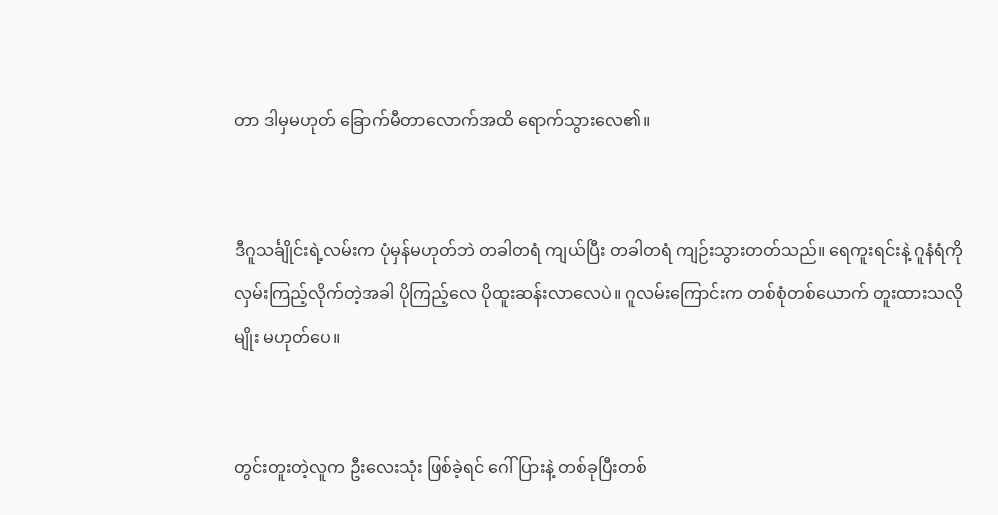တာ ဒါမှမဟုတ် ခြောက်မီတာလောက်အထိ ရောက်သွားလေ၏။


ဒီဂူသင်္ချိုင်းရဲ့လမ်းက ပုံမှန်မဟုတ်ဘဲ တခါတရံ ကျယ်ပြီး တခါတရံ ကျဉ်းသွားတတ်သည်။ ရေကူးရင်းနဲ့ ဂူနံရံကို လှမ်းကြည့်လိုက်တဲ့အခါ ပိုကြည့်လေ ပိုထူးဆန်းလာလေပဲ။ ဂူလမ်းကြောင်းက တစ်စုံတစ်ယောက် တူးထားသလိုမျိုး မဟုတ်ပေ။


တွင်းတူးတဲ့လူက ဦးလေးသုံး ဖြစ်ခဲ့ရင် ဂေါ်ပြားနဲ့ တစ်ခုပြီးတစ်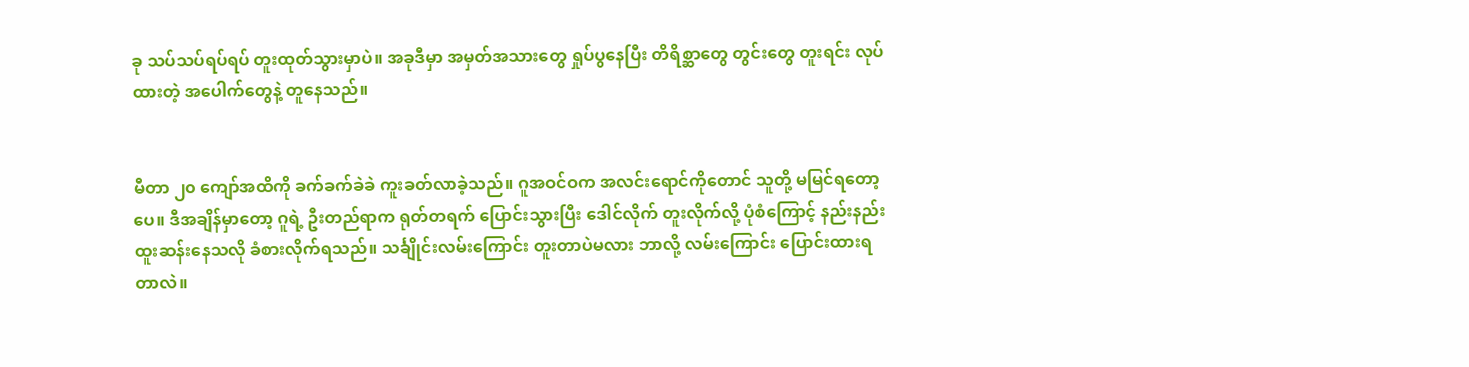ခု သပ်သပ်ရပ်ရပ် တူးထုတ်သွားမှာပဲ။ အခုဒီမှာ အမှတ်အသားတွေ ရှုပ်ပွနေပြီး တိရိစ္ဆာတွေ တွင်းတွေ တူးရင်း လုပ်ထားတဲ့ အပေါက်တွေနဲ့ တူနေသည်။


မီတာ ၂၀ ကျော်အထိကို ခက်ခက်ခဲခဲ ကူးခတ်လာခဲ့သည်။ ဂူအဝင်ဝက အလင်းရောင်ကိုတောင် သူတို့ မမြင်ရတော့ပေ။ ဒီအချိန်မှာတော့ ဂူရဲ့ ဦးတည်ရာက ရုတ်တရက် ပြောင်းသွားပြီး ဒေါင်လိုက် တူးလိုက်လို့ ပုံစံကြောင့် နည်းနည်း ထူးဆန်းနေသလို ခံစားလိုက်ရသည်။ သင်္ချိုင်းလမ်းကြောင်း တူးတာပဲမလား ဘာလို့ လမ်းကြောင်း ပြောင်းထားရတာလဲ။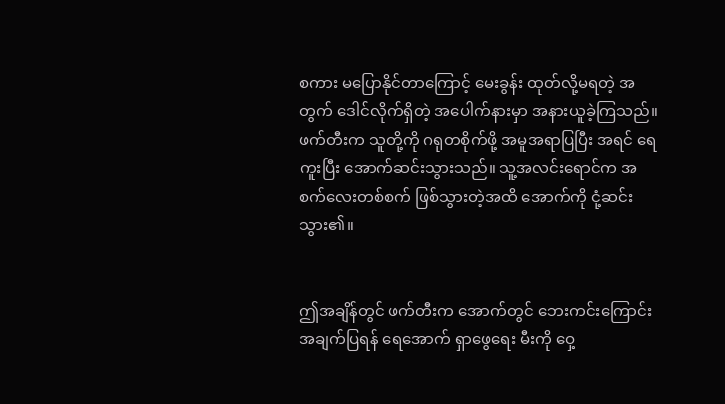စကား မပြောနိုင်တာကြောင့် မေးခွန်း ထုတ်လို့မရတဲ့ အတွက် ဒေါင်လိုက်ရှိတဲ့ အပေါက်နားမှာ အနားယူခဲ့ကြသည်။ ဖက်တီးက သူတို့ကို ဂရုတစိုက်ဖို့ အမူအရာပြပြီး အရင် ရေကူးပြီး အောက်ဆင်းသွားသည်။ သူ့အလင်းရောင်က အစက်လေးတစ်စက် ဖြစ်သွားတဲ့အထိ အောက်ကို ငုံ့ဆင်းသွား၏။


ဤအချိန်တွင် ဖက်တီးက အောက်တွင် ဘေးကင်းကြောင်း အချက်ပြရန် ရေအောက် ရှာဖွေရေး မီးကို ဝှေ့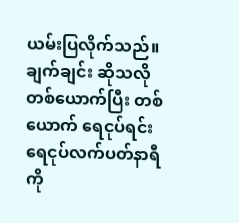ယမ်းပြလိုက်သည်။ ချက်ချင်း ဆိုသလို တစ်ယောက်ပြီး တစ်ယောက် ရေငုပ်ရင်း ရေငုပ်လက်ပတ်နာရီကို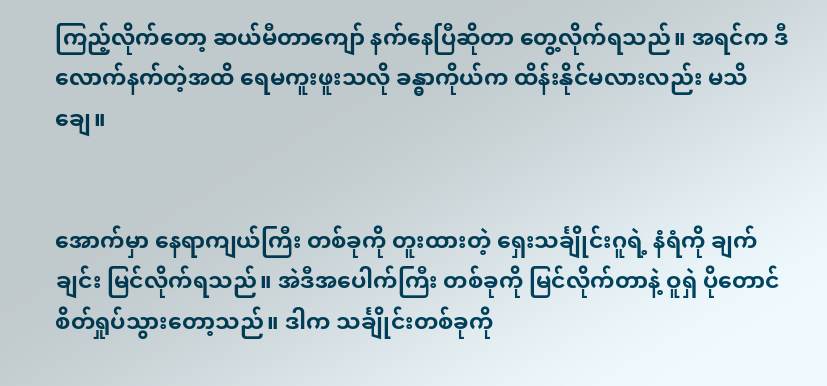ကြည့်လိုက်တော့ ဆယ်မီတာကျော် နက်နေပြီဆိုတာ တွေ့လိုက်ရသည်။ အရင်က ဒီလောက်နက်တဲ့အထိ ရေမကူးဖူးသလို ခန္ဓာကိုယ်က ထိန်းနိုင်မလားလည်း မသိချေ။


အောက်မှာ နေရာကျယ်ကြီး တစ်ခုကို တူးထားတဲ့ ရှေးသင်္ချိုင်းဂူရဲ့ နံရံကို ချက်ချင်း မြင်လိုက်ရသည်။ အဲဒီအပေါက်ကြီး တစ်ခုကို မြင်လိုက်တာနဲ့ ဝူရှဲ ပိုတောင် စိတ်ရှုပ်သွားတော့သည်။ ဒါက သင်္ချိုင်းတစ်ခုကို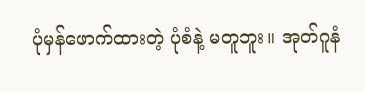ပုံမှန်ဖောက်ထားတဲ့ ပုံစံနဲ့ မတူဘူး။ အုတ်ဂူနံ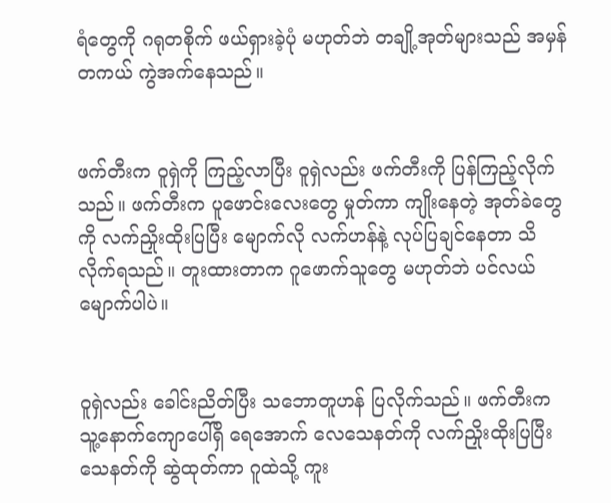ရံတွေကို ဂရုတစိုက် ဖယ်ရှားခဲ့ပုံ မဟုတ်ဘဲ တချို့အုတ်များသည် အမှန်တကယ် ကွဲအက်နေသည်။


ဖက်တီးက ဝူရှဲကို ကြည့်လာပြီး ဝူရှဲလည်း ဖက်တီးကို ပြန်ကြည့်လိုက်သည်။ ဖက်တီးက ပူဖောင်းလေးတွေ မှုတ်ကာ ကျိုးနေတဲ့ အုတ်ခဲတွေကို လက်ညှိုးထိုးပြပြီး မျောက်လို လက်ဟန်နဲ့ လုပ်ပြချင်နေတာ သိလိုက်ရသည်။ တူးထားတာက ဂူဖောက်သူတွေ မဟုတ်ဘဲ ပင်လယ်မျောက်ပါပဲ။


ဝူရှဲလည်း ခေါင်းညိတ်ပြီး သဘောတူဟန် ပြလိုက်သည်။ ဖက်တီးက သူ့နောက်ကျောပေါ်ရှိ ရေအောက် လေသေနတ်ကို လက်ညှိုးထိုးပြပြီး သေနတ်ကို ဆွဲထုတ်ကာ ဂူထဲသို့ ကူး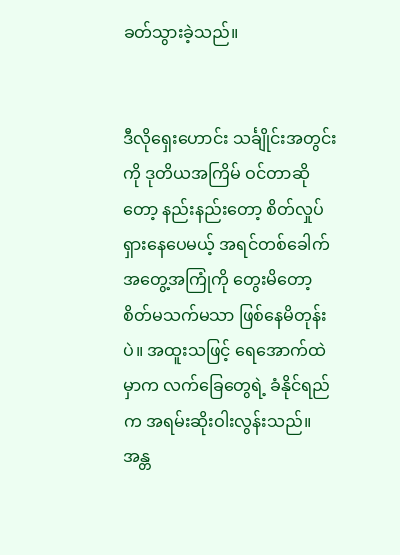ခတ်သွားခဲ့သည်။


ဒီလိုရှေးဟောင်း သင်္ချိုင်းအတွင်းကို ဒုတိယအကြိမ် ဝင်တာဆိုတော့ နည်းနည်းတော့ စိတ်လှုပ်ရှားနေပေမယ့် အရင်တစ်ခေါက် အတွေ့အကြုံကို တွေးမိတော့ စိတ်မသက်မသာ ဖြစ်နေမိတုန်းပဲ။ အထူးသဖြင့် ရေအောက်ထဲမှာက လက်ခြေတွေရဲ့ ခံနိုင်ရည်က အရမ်းဆိုးဝါးလွန်းသည်။ အန္တ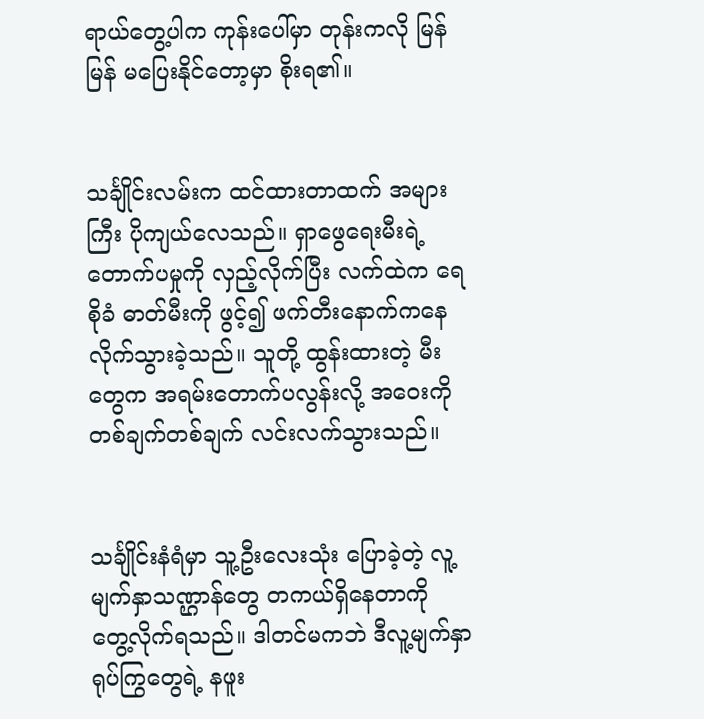ရာယ်တွေ့ပါက ကုန်းပေါ်မှာ တုန်းကလို မြန်မြန် မပြေးနိုင်တော့မှာ စိုးရ၏။


သင်္ချိုင်းလမ်းက ထင်ထားတာထက် အများကြီး ပိုကျယ်လေသည်။ ရှာဖွေရေးမီးရဲ့ တောက်ပမှုကို လှည့်လိုက်ပြီး လက်ထဲက ရေစိုခံ ဓာတ်မီးကို ဖွင့်၍ ဖက်တီးနောက်ကနေ လိုက်သွားခဲ့သည်။ သူတို့ ထွန်းထားတဲ့ မီးတွေက အရမ်းတောက်ပလွန်းလို့ အဝေးကို တစ်ချက်တစ်ချက် လင်းလက်သွားသည်။


သင်္ချိုင်းနံရံမှာ သူ့ဦးလေးသုံး ပြောခဲ့တဲ့ လူ့မျက်နှာသဏ္ဌာန်တွေ တကယ်ရှိနေတာကို တွေ့လိုက်ရသည်။ ဒါတင်မကဘဲ ဒီလူ့မျက်နှာ ရုပ်ကြွတွေရဲ့ နဖူး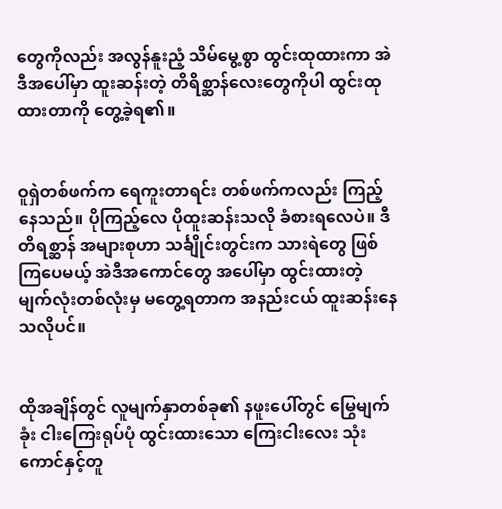တွေကိုလည်း အလွန်နူးညံ့ သိမ်မွေ့စွာ ထွင်းထုထားကာ အဲဒီအပေါ်မှာ ထူးဆန်းတဲ့ တိရိစ္ဆာန်လေးတွေကိုပါ ထွင်းထုထားတာကို တွေ့ခဲ့ရ၏။


ဝူရှဲတစ်ဖက်က ရေကူးတာရင်း တစ်ဖက်ကလည်း ကြည့်နေသည်။ ပိုကြည့်လေ ပိုထူးဆန်းသလို ခံစားရလေပဲ။ ဒီတိရစ္ဆာန် အများစုဟာ သင်္ချိုင်းတွင်းက သားရဲတွေ ဖြစ်ကြပေမယ့် အဲဒီအကောင်တွေ အပေါ်မှာ ထွင်းထားတဲ့ မျက်လုံးတစ်လုံးမှ မတွေ့ရတာက အနည်းငယ် ထူးဆန်းနေသလိုပင်။


ထိုအချိန်တွင် လူမျက်နှာတစ်ခု၏ နဖူးပေါ်တွင် မြွေမျက်ခုံး ငါးကြေးရုပ်ပုံ ထွင်းထားသော ကြေးငါးလေး သုံးကောင်နှင့်တူ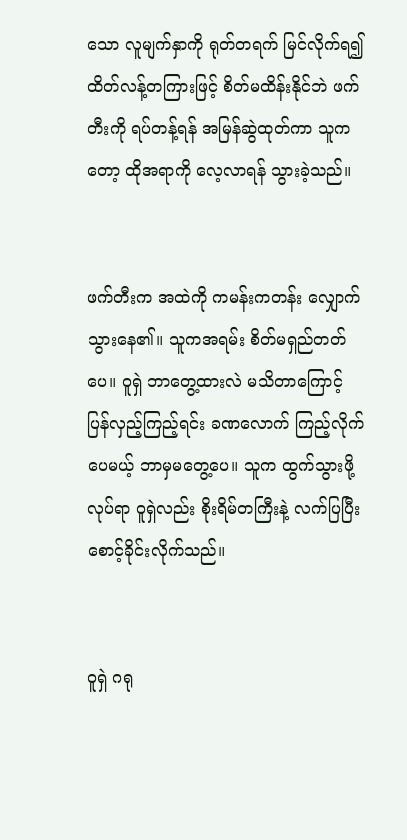သော လူမျက်နှာကို ရုတ်တရက် မြင်လိုက်ရ၍ ထိတ်လန့်တကြားဖြင့် စိတ်မထိန်းနိုင်ဘဲ ဖက်တီးကို ရပ်တန့်ရန် အမြန်ဆွဲထုတ်ကာ သူကတော့ ထိုအရာကို လေ့လာရန် သွားခဲ့သည်။


ဖက်တီးက အထဲကို ကမန်းကတန်း လျှောက်သွားနေ၏။ သူကအရမ်း စိတ်မရှည်တတ်ပေ။ ဝူရှဲ ဘာတွေ့ထားလဲ မသိတာကြောင့် ပြန်လှည့်ကြည့်ရင်း ခဏလောက် ကြည့်လိုက်ပေမယ့် ဘာမှမတွေ့ပေ။ သူက ထွက်သွားဖို့ လုပ်ရာ ဝူရှဲလည်း စိုးရိမ်တကြီးနဲ့ လက်ပြပြီး စောင့်ခိုင်းလိုက်သည်။


ဝူရှဲ ဂရု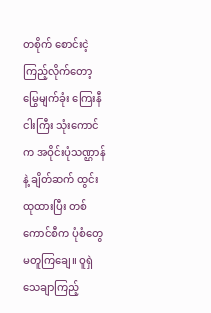တစိုက် စောင်းငဲ့ကြည့်လိုက်တော့ မြွေမျက်ခုံး ကြေးနီငါးကြီး သုံးကောင်က အဝိုင်းပုံသဏ္ဌာန်နဲ့ ချိတ်ဆက် ထွင်းထုထားပြီး တစ်ကောင်စီက ပုံစံတွေ မတူကြချေ။ ဝူရှဲ သေချာကြည့်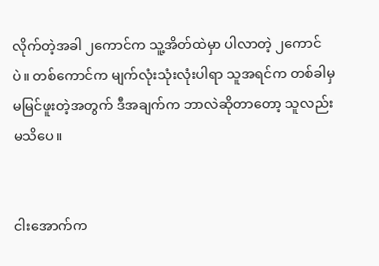လိုက်တဲ့အခါ ၂ကောင်က သူ့အိတ်ထဲမှာ ပါလာတဲ့ ၂ကောင်ပဲ။ တစ်ကောင်က မျက်လုံးသုံးလုံးပါရာ သူအရင်က တစ်ခါမှ မမြင်ဖူးတဲ့အတွက် ဒီအချက်က ဘာလဲဆိုတာတော့ သူလည်း မသိပေ။


ငါးအောက်က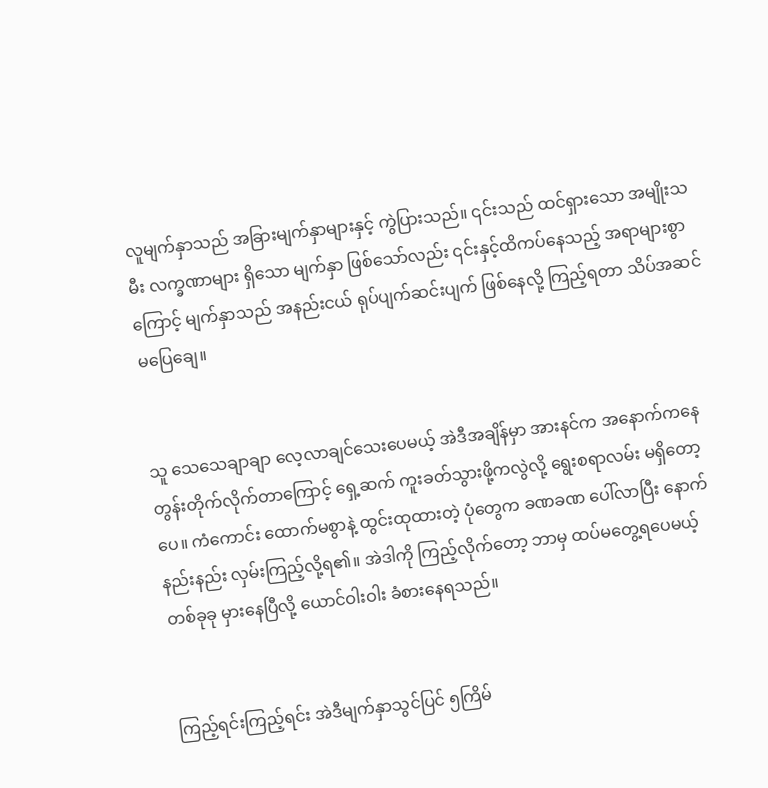လူမျက်နှာသည် အခြားမျက်နှာများနှင့် ကွဲပြားသည်။ ၎င်းသည် ထင်ရှားသော အမျိုးသမီး လက္ခဏာများ ရှိသော မျက်နှာ ဖြစ်သော်လည်း ၎င်းနှင့်ထိကပ်နေသည့် အရာများစွာကြောင့် မျက်နှာသည် အနည်းငယ် ရုပ်ပျက်ဆင်းပျက် ဖြစ်နေလို့ ကြည့်ရတာ သိပ်အဆင်မပြေချေ။


သူ သေသေချာချာ လေ့လာချင်သေးပေမယ့် အဲဒီအချိန်မှာ အားနင်က အနောက်ကနေ တွန်းတိုက်လိုက်တာကြောင့် ရှေ့ဆက် ကူးခတ်သွားဖို့ကလွဲလို့ ရွေးစရာလမ်း မရှိတော့ပေ။ ကံကောင်း ထောက်မစွာနဲ့ ထွင်းထုထားတဲ့ ပုံတွေက ခဏခဏ ပေါ်လာပြီး နောက်နည်းနည်း လှမ်းကြည့်လို့ရ၏။ အဲဒါကို ကြည့်လိုက်တော့ ဘာမှ ထပ်မတွေ့ရပေမယ့် တစ်ခုခု မှားနေပြီလို့ ယောင်ဝါးဝါး ခံစားနေရသည်။


ကြည့်ရင်းကြည့်ရင်း အဲဒီမျက်နှာသွင်ပြင် ၅ကြိမ်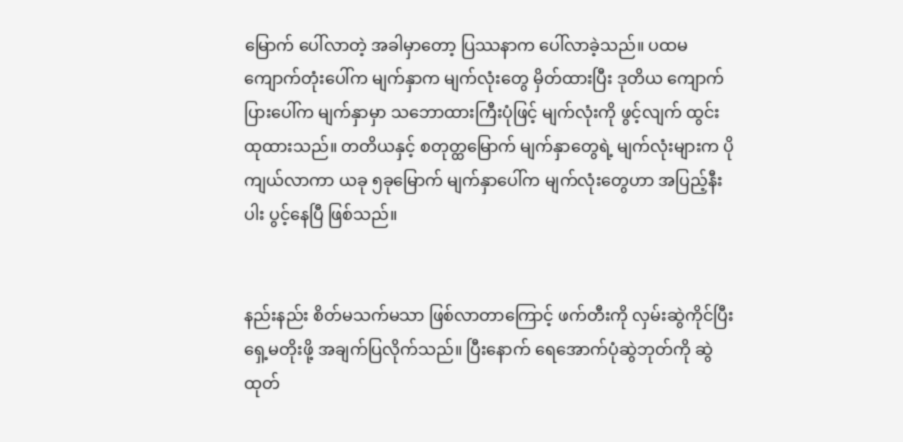မြောက် ပေါ်လာတဲ့ အခါမှာတော့ ပြဿနာက ပေါ်လာခဲ့သည်။ ပထမ ကျောက်တုံးပေါ်က မျက်နှာက မျက်လုံးတွေ မှိတ်ထားပြီး ဒုတိယ ကျောက်ပြားပေါ်က မျက်နှာမှာ သဘောထားကြီးပုံဖြင့် မျက်လုံးကို ဖွင့်လျက် ထွင်းထုထားသည်။ တတိယနှင့် စတုတ္ထမြောက် မျက်နှာတွေရဲ့ မျက်လုံးများက ပိုကျယ်လာကာ ယခု ၅ခုမြောက် မျက်နှာပေါ်က မျက်လုံးတွေဟာ အပြည့်နီးပါး ပွင့်နေပြီ ဖြစ်သည်။


နည်းနည်း စိတ်မသက်မသာ ဖြစ်လာတာကြောင့် ဖက်တီးကို လှမ်းဆွဲကိုင်ပြီး ရှေ့မတိုးဖို့ အချက်ပြလိုက်သည်။ ပြီးနောက် ရေအောက်ပုံဆွဲဘုတ်ကို ဆွဲထုတ်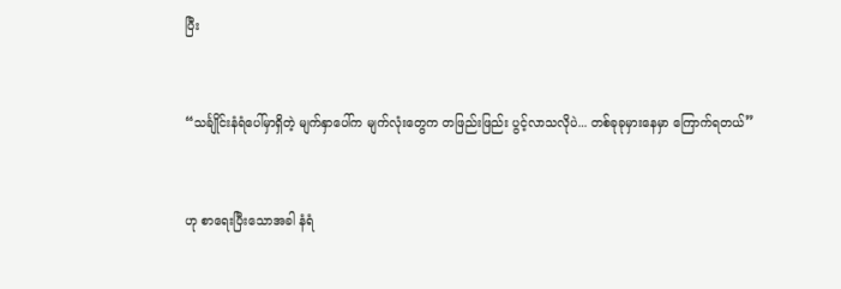ပြီး


“သင်္ချိုင်းနံရံပေါ်မှာရှိတဲ့ မျက်နှာပေါ်က မျက်လုံးတွေက တဖြည်းဖြည်း ပွင့်လာသလိုပဲ... တစ်ခုခုမှားနေမှာ ကြောက်ရတယ်”


ဟု စာရေးပြီးသောအခါ နံရံ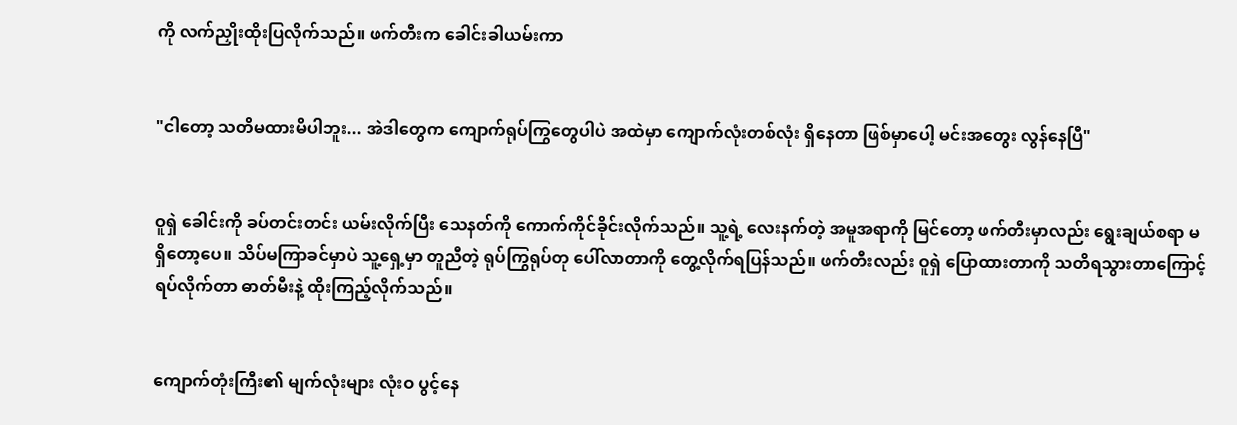ကို လက်ညှိုးထိုးပြလိုက်သည်။ ဖက်တီးက ခေါင်းခါယမ်းကာ


"ငါတော့ သတိမထားမိပါဘူး... အဲဒါတွေက ကျောက်ရုပ်ကြွတွေပါပဲ အထဲမှာ ကျောက်လုံးတစ်လုံး ရှိနေတာ ဖြစ်မှာပေါ့ မင်းအတွေး လွန်နေပြီ"


ဝူရှဲ ခေါင်းကို ခပ်တင်းတင်း ယမ်းလိုက်ပြီး သေနတ်ကို ကောက်ကိုင်ခိုင်းလိုက်သည်။ သူ့ရဲ့ လေးနက်တဲ့ အမူအရာကို မြင်တော့ ဖက်တီးမှာလည်း ရွေးချယ်စရာ မရှိတော့ပေ။ သိပ်မကြာခင်မှာပဲ သူ့ရှေ့မှာ တူညီတဲ့ ရုပ်ကြွရုပ်တု ပေါ်လာတာကို တွေ့လိုက်ရပြန်သည်။ ဖက်တီးလည်း ဝူရှဲ ပြောထားတာကို သတိရသွားတာကြောင့် ရပ်လိုက်တာ ဓာတ်မီးနဲ့ ထိုးကြည့်လိုက်သည်။


ကျောက်တုံးကြီး၏ မျက်လုံးများ လုံးဝ ပွင့်နေ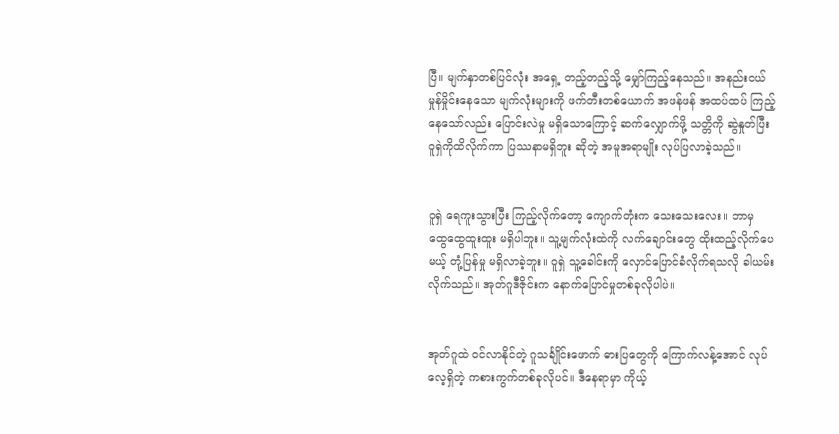ပြီ။ မျက်နှာတစ်ပြင်လုံး အရှေ့ တည့်တည့်သို့ မျှော်ကြည့်နေသည်။ အနည်းငယ် မှုန်မှိုင်းနေသော မျက်လုံးများကို ဖက်တီးတစ်ယောက် အဖန်ဖန် အထပ်ထပ် ကြည့်နေသော်လည်း ပြောင်းလဲမှု မရှိသောကြောင့် ဆက်လျှောက်ဖို့ သတ္တိကို ဆွဲနှုတ်ပြီး ဝူရှဲကိုထိလိုက်ကာ ပြဿနာမရှိဘူး ဆိုတဲ့ အမူအရာမျိုး လုပ်ပြလာခဲ့သည်။


ဝူရှဲ ရေကူးသွားပြီး ကြည့်လိုက်တော့ ကျောက်တုံးက သေးသေးလေး။ ဘာမှ ထွေထွေထူးထူး မရှိပါဘူး။ သူ့မျက်လုံးထဲကို လက်ချောင်းတွေ ထိုးထည့်လိုက်ပေမယ့် တုံ့ပြန်မှု မရှိလာခဲ့ဘူး။ ဝူရှဲ သူ့ခေါင်းကို လှောင်ပြောင်ခံလိုက်ရသလို ခါယမ်းလိုက်သည်။ အုတ်ဂူဒီဇိုင်းက နောက်ပြောင်မှုတစ်ခုလိုပါပဲ။


အုတ်ဂူထဲ ဝင်လာနိုင်တဲ့ ဂူသင်္ချိုင်းဖောက် ဓားပြတွေကို ကြောက်လန့်အောင် လုပ်လေ့ရှိတဲ့ ကစားကွက်တစ်ခုလိုပင်။ ဒီနေရာမှာ ကိုယ့်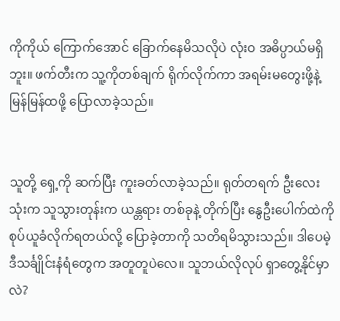ကိုကိုယ် ကြောက်အောင် ခြောက်နေမိသလိုပဲ လုံးဝ အဓိပ္ပာယ်မရှိဘူး။ ဖက်တီးက သူ့ကိုတစ်ချက် ရိုက်လိုက်ကာ အရမ်းမတွေးဖို့နဲ့ မြန်မြန်ထဖို့ ပြောလာခဲ့သည်။


သူတို့ ရှေ့ကို ဆက်ပြီး ကူးခတ်လာခဲ့သည်။ ရုတ်တရက် ဦးလေးသုံးက သူသွားတုန်းက ယန္တရား တစ်ခုနဲ့ တိုက်ပြီး နွေဦးပေါက်ထဲကို စုပ်ယူခံလိုက်ရတယ်လို့ ပြောခဲ့တာကို သတိရမိသွားသည်။ ဒါပေမဲ့ ဒီသင်္ချိုင်းနံရံတွေက အတူတူပဲလေ။ သူဘယ်လိုလုပ် ရှာတွေ့နိုင်မှာလဲ?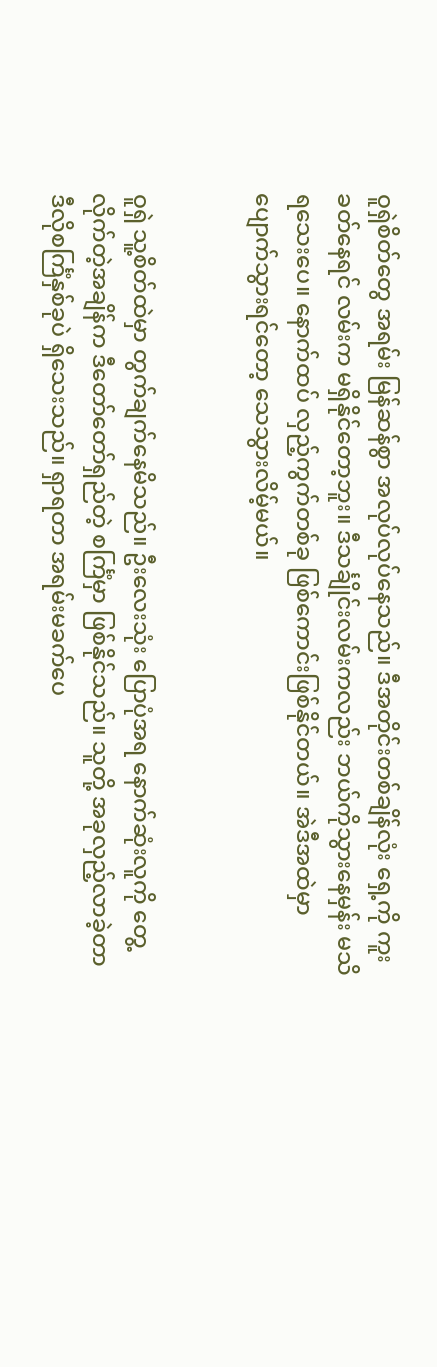ဝူရှဲစိတ်တွေ အရမ်း မြန်ဆန်စွာ အလုပ်လုပ်နေသည်။ ဒီအတိုင်းတစ်ချိန်လုံး ရှေ့ကို ကူးခတ်နေရင် လမ်းက မရှိနိုင်တော့ဘူး။ ဒီသင်္ချိုင်းလမ်းကလည်း ဘယ်ကိုသွားနေမှန်း မသိရသေးပေ။ နောက်ထပ် လှည့်ကွက်တစ်ခု ဖြစ်ကောင်းဖြစ်နိုင်တယ်။ အဲဒီအထဲမှာ ပျောက်သွားရင်တော့ သေသွားလိမ့်မယ်။


ဝူရှဲ သူ့စိတ်ထဲမှာ တွက်ချက်နေမိသည်။ ဦးလေးသုံး ပြောပုံအရ နောက်ဆုံးလူကို တွေ့လိုက်တဲ့အချိန်က ဒီတော်တော်ရှည်တဲ့ စင်္ကြံမှာ ဖြစ်နိုင်သည်။ သူတို့ အခုလှည့်လာခဲ့တာ ဒီလိုစင်္ကြံနှစ်ခုပဲ ရှိသေးသည်။ ရှာရတာ အရမ်းမခက်ပေ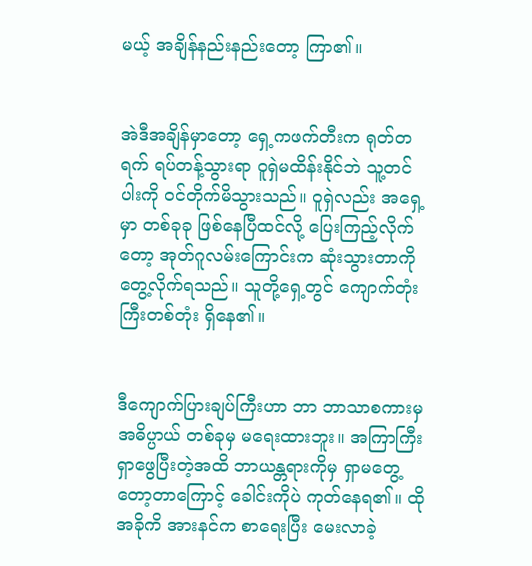မယ့် အချိန်နည်းနည်းတော့ ကြာ၏။


အဲဒီအချိန်မှာတော့ ရှေ့ကဖက်တီးက ရုတ်တရက် ရပ်တန့်သွားရာ ဝူရှဲမထိန်းနိုင်ဘဲ သူ့တင်ပါးကို ဝင်တိုက်မိသွားသည်။ ဝူရှဲလည်း အရှေ့မှာ တစ်ခုခု ဖြစ်နေပြီထင်လို့ ပြေးကြည့်လိုက်တော့ အုတ်ဂူလမ်းကြောင်းက ဆုံးသွားတာကို တွေ့လိုက်ရသည်။ သူတို့ရှေ့တွင် ကျောက်တုံးကြီးတစ်တုံး ရှိနေ၏။


ဒီကျောက်ပြားချပ်ကြီးဟာ ဘာ ဘာသာစကားမှ အဓိပ္ပာယ် တစ်ခုမှ မရေးထားဘူး။ အကြာကြီး ရှာဖွေပြီးတဲ့အထိ ဘာယန္တရားကိုမှ ရှာမတွေ့တော့တာကြောင့် ခေါင်းကိုပဲ ကုတ်နေရ၏။ ထိုအခိုကိ အားနင်က စာရေးပြီး မေးလာခဲ့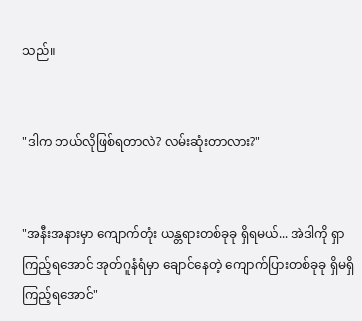သည်။


"ဒါက ဘယ်လိုဖြစ်ရတာလဲ? လမ်းဆုံးတာလား?"


"အနီးအနားမှာ ကျောက်တုံး ယန္တရားတစ်ခုခု ရှိရမယ်... အဲဒါကို ရှာကြည့်ရအောင် အုတ်ဂူနံရံမှာ ချောင်နေတဲ့ ကျောက်ပြားတစ်ခုခု ရှိမရှိ ကြည့်ရအောင်"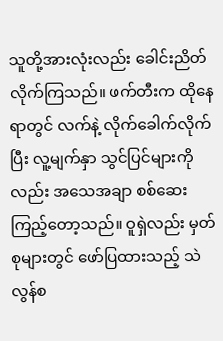သူတို့အားလုံးလည်း ခေါင်းညိတ်လိုက်ကြသည်။ ဖက်တီးက ထိုနေရာတွင် လက်နဲ့ လိုက်ခေါက်လိုက်ပြီး လူ့မျက်နှာ သွင်ပြင်များကိုလည်း အသေအချာ စစ်ဆေးကြည့်တော့သည်။ ဝူရှဲလည်း မှတ်စုများတွင် ဖော်ပြထားသည့် သဲလွန်စ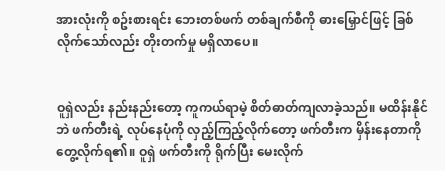အားလုံးကို စဥ်းစားရင်း ဘေးတစ်ဖက် တစ်ချက်စီကို ဓားမြှောင်ဖြင့် ခြစ်လိုက်သော်လည်း တိုးတက်မှု မရှိလာပေ။


ဝူရှဲလည်း နည်းနည်းတော့ ကူကယ်ရာမဲ့ စိတ်ဓာတ်ကျလာခဲ့သည်။ မထိန်းနိုင်ဘဲ ဖက်တီးရဲ့ လုပ်နေပုံကို လှည့်ကြည့်လိုက်တော့ ဖက်တီးက မှိန်းနေတာကို တွေ့လိုက်ရ၏။ ဝူရှဲ ဖက်တီးကို ရိုက်ပြီး မေးလိုက်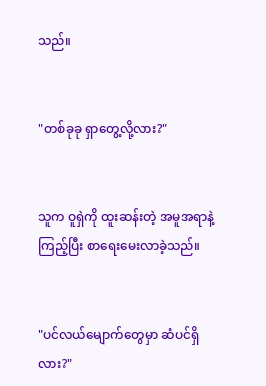သည်။


"တစ်ခုခု ရှာတွေ့လို့လား?"


သူက ဝူရှဲကို ထူးဆန်းတဲ့ အမူအရာနဲ့ ကြည့်ပြီး စာရေးမေးလာခဲ့သည်။


"ပင်လယ်မျောက်တွေမှာ ဆံပင်ရှိလား?"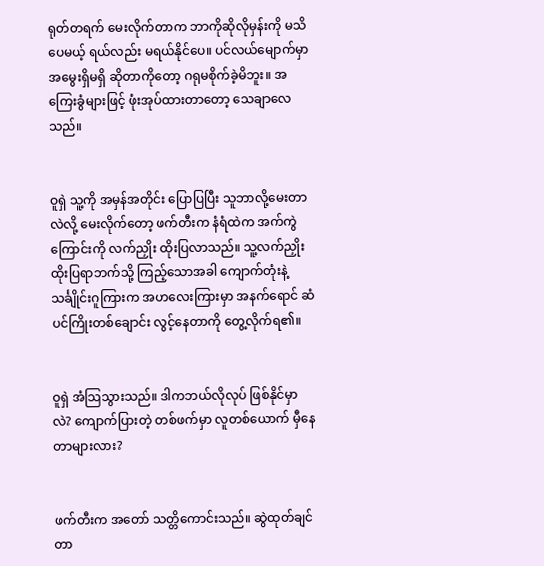ရုတ်တရက် မေးလိုက်တာက ဘာကိုဆိုလိုမှန်းကို မသိပေမယ့် ရယ်လည်း မရယ်နိုင်ပေ။ ပင်လယ်မျောက်မှာ အမွေးရှိမရှိ ဆိုတာကိုတော့ ဂရုမစိုက်ခဲ့မိဘူး။ အကြေးခွံများဖြင့် ဖုံးအုပ်ထားတာတော့ သေချာလေသည်။


ဝူရှဲ သူ့ကို အမှန်အတိုင်း ပြောပြပြီး သူဘာလို့မေးတာလဲလို့ မေးလိုက်တော့ ဖက်တီးက နံရံထဲက အက်ကွဲကြောင်းကို လက်ညှိုး ထိုးပြလာသည်။ သူ့လက်ညှိုး ထိုးပြရာဘက်သို့ ကြည့်သောအခါ ကျောက်တုံးနဲ့ သင်္ချိုင်းဂူကြားက အဟလေးကြားမှာ အနက်ရောင် ဆံပင်ကြိုးတစ်ချောင်း လွင့်နေတာကို တွေ့လိုက်ရ၏။


ဝူရှဲ အံသြသွားသည်။ ဒါကဘယ်လိုလုပ် ဖြစ်နိုင်မှာလဲ? ကျောက်ပြားတဲ့ တစ်ဖက်မှာ လူတစ်ယောက် မှီနေတာများလား?


ဖက်တီးက အတော် သတ္တိကောင်းသည်။ ဆွဲထုတ်ချင်တာ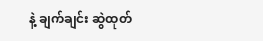နဲ့ ချက်ချင်း ဆွဲထုတ်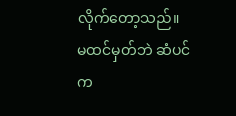လိုက်တော့သည်။ မထင်မှတ်ဘဲ ဆံပင်က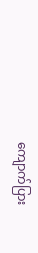ကျောက်ပြား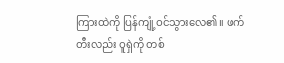ကြားထဲကို ပြန်ကျုံ့ဝင်သွားလေ၏။ ဖက်တီးလည်း ဝူရှဲကို တစ်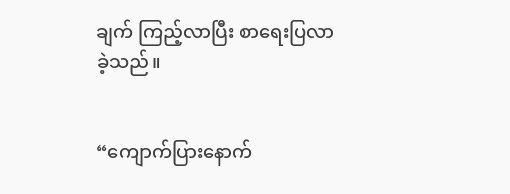ချက် ကြည့်လာပြီး စာရေးပြလာခဲ့သည်။


“ကျောက်ပြားနောက်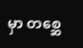မှာ တစ္ဆေ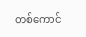တစ်ကောင်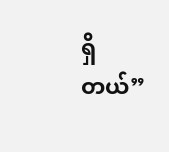ရှိတယ်”